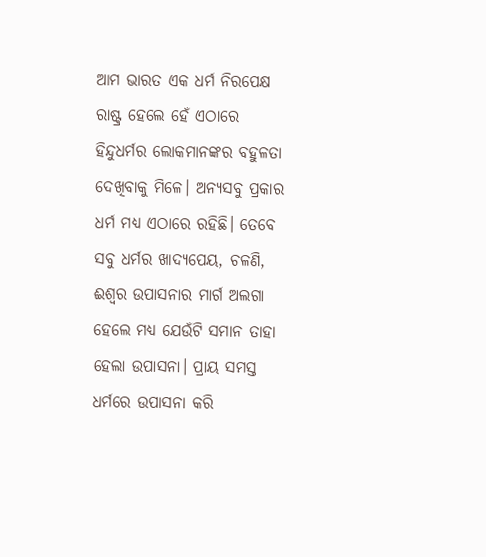ଆମ ଭାରତ ଏକ ଧର୍ମ ନିରପେକ୍ଷ ରାଷ୍ଟ୍ର ହେଲେ ହେଁ ଏଠାରେ ହିନ୍ଦୁଧର୍ମର ଲୋକମାନଙ୍କର ବହୁଳତା ଦେଖିବାକୁ ମିଳେ। ଅନ୍ୟସବୁ ପ୍ରକାର ଧର୍ମ ମଧ୍ୟ ଏଠାରେ ରହିଛି। ତେବେ ସବୁ ଧର୍ମର ଖାଦ୍ୟପେୟ, ଚଳଣି, ଈଶ୍ୱର ଉପାସନାର ମାର୍ଗ ଅଲଗା ହେଲେ ମଧ୍ୟ ଯେଉଁଟି ସମାନ ତାହା ହେଲା ଉପାସନା। ପ୍ରାୟ ସମସ୍ତ ଧର୍ମରେ ଉପାସନା କରି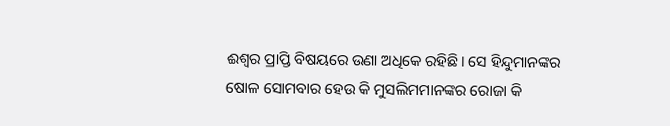ଈଶ୍ୱର ପ୍ରାପ୍ତି ବିଷୟରେ ଉଣା ଅଧିକେ ରହିଛି। ସେ ହିନ୍ଦୁମାନଙ୍କର ଷୋଳ ସୋମବାର ହେଉ କି ମୁସଲିମମାନଙ୍କର ରୋଜା କି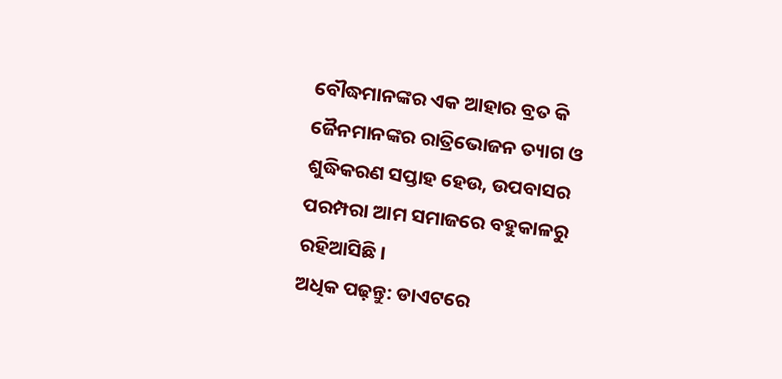ବୌଦ୍ଧମାନଙ୍କର ଏକ ଆହାର ବ୍ରତ କି ଜୈନମାନଙ୍କର ରାତ୍ରିଭୋଜନ ତ୍ୟାଗ ଓ ଶୁଦ୍ଧିକରଣ ସପ୍ତାହ ହେଉ, ଉପବାସର ପରମ୍ପରା ଆମ ସମାଜରେ ବହୁକାଳରୁ ରହିଆସିଛି।
ଅଧିକ ପଢ଼ନ୍ତୁ: ଡାଏଟରେ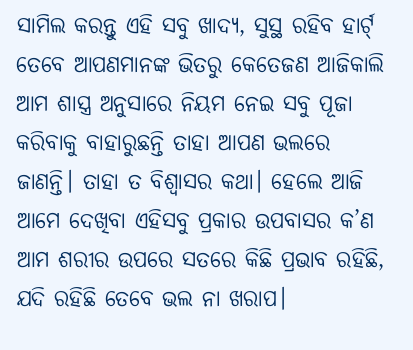ସାମିଲ କରନ୍ତୁ ଏହି ସବୁ ଖାଦ୍ୟ, ସୁସ୍ଥ ରହିବ ହାର୍ଟ୍
ତେବେ ଆପଣମାନଙ୍କ ଭିତରୁ କେତେଜଣ ଆଜିକାଲି ଆମ ଶାସ୍ତ୍ର ଅନୁସାରେ ନିୟମ ନେଇ ସବୁ ପୂଜା କରିବାକୁ ବାହାରୁଛନ୍ତି ତାହା ଆପଣ ଭଲରେ ଜାଣନ୍ତି। ତାହା ତ ବିଶ୍ୱାସର କଥା। ହେଲେ ଆଜି ଆମେ ଦେଖିବା ଏହିସବୁ ପ୍ରକାର ଉପବାସର କ’ଣ ଆମ ଶରୀର ଉପରେ ସତରେ କିଛି ପ୍ରଭାବ ରହିଛି, ଯଦି ରହିଛି ତେବେ ଭଲ ନା ଖରାପ।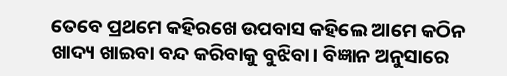ତେବେ ପ୍ରଥମେ କହିରଖେ ଉପବାସ କହିଲେ ଆମେ କଠିନ ଖାଦ୍ୟ ଖାଇବା ବନ୍ଦ କରିବାକୁ ବୁଝିବା। ବିଜ୍ଞାନ ଅନୁସାରେ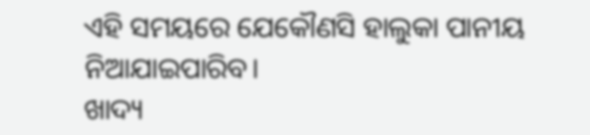ଏହି ସମୟରେ ଯେକୌଣସି ହାଲୁକା ପାନୀୟ ନିଆଯାଇପାରିବ।
ଖାଦ୍ୟ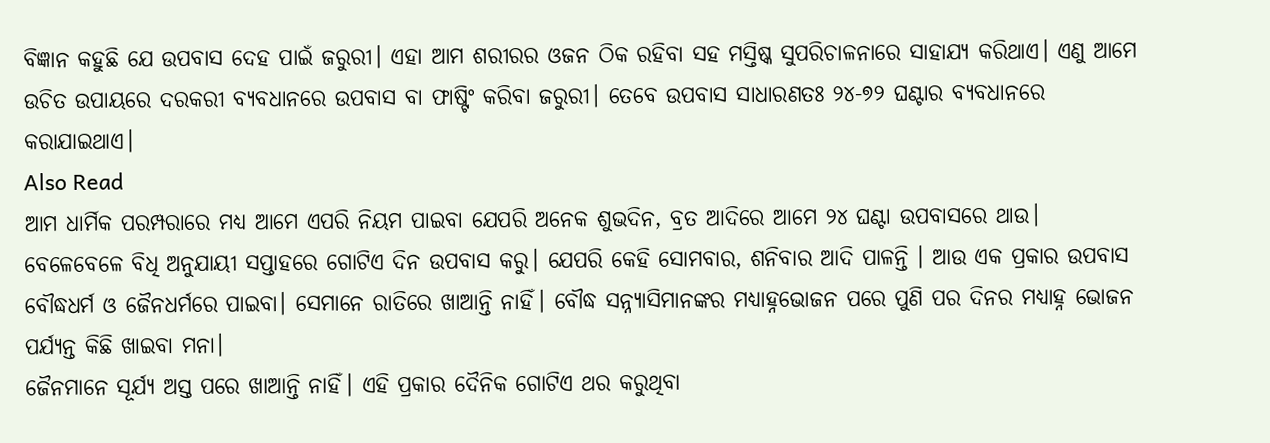ବିଜ୍ଞାନ କହୁଛି ଯେ ଉପବାସ ଦେହ ପାଇଁ ଜରୁରୀ। ଏହା ଆମ ଶରୀରର ଓଜନ ଠିକ ରହିବା ସହ ମସ୍ତିଷ୍କ ସୁପରିଚାଳନାରେ ସାହାଯ୍ୟ କରିଥାଏ। ଏଣୁ ଆମେ ଉଚିତ ଉପାୟରେ ଦରକରୀ ବ୍ୟବଧାନରେ ଉପବାସ ବା ଫାଷ୍ଟିଂ କରିବା ଜରୁରୀ। ତେବେ ଉପବାସ ସାଧାରଣତଃ ୨୪-୭୨ ଘଣ୍ଟାର ବ୍ୟବଧାନରେ କରାଯାଇଥାଏ।
Also Read
ଆମ ଧାର୍ମିକ ପରମ୍ପରାରେ ମଧ୍ୟ ଆମେ ଏପରି ନିୟମ ପାଇବା ଯେପରି ଅନେକ ଶୁଭଦିନ, ବ୍ରତ ଆଦିରେ ଆମେ ୨୪ ଘଣ୍ଟା ଉପବାସରେ ଥାଉ। ବେଳେବେଳେ ବିଧି ଅନୁଯାୟୀ ସପ୍ତାହରେ ଗୋଟିଏ ଦିନ ଉପବାସ କରୁ। ଯେପରି କେହି ସୋମବାର, ଶନିବାର ଆଦି ପାଳନ୍ତି । ଆଉ ଏକ ପ୍ରକାର ଉପବାସ ବୌଦ୍ଧଧର୍ମ ଓ ଜୈନଧର୍ମରେ ପାଇବା। ସେମାନେ ରାତିରେ ଖାଆନ୍ତି ନାହିଁ। ବୌଦ୍ଧ ସନ୍ନ୍ୟାସିମାନଙ୍କର ମଧ୍ୟାହ୍ନଭୋଜନ ପରେ ପୁଣି ପର ଦିନର ମଧ୍ୟାହ୍ନ ଭୋଜନ ପର୍ଯ୍ୟନ୍ତ କିଛି ଖାଇବା ମନା।
ଜୈନମାନେ ସୂର୍ଯ୍ୟ ଅସ୍ତ ପରେ ଖାଆନ୍ତି ନାହିଁ। ଏହି ପ୍ରକାର ଦୈନିକ ଗୋଟିଏ ଥର କରୁଥିବା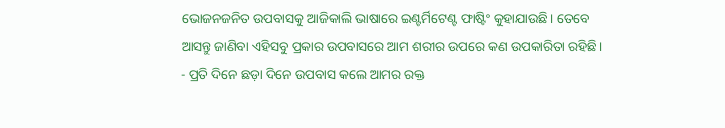ଭୋଜନଜନିତ ଉପବାସକୁ ଆଜିକାଲି ଭାଷାରେ ଇଣ୍ଟର୍ମିଟେଣ୍ଟ ଫାଷ୍ଟିଂ କୁହାଯାଉଛି। ତେବେ ଆସନ୍ତୁ ଜାଣିବା ଏହିସବୁ ପ୍ରକାର ଉପବାସରେ ଆମ ଶରୀର ଉପରେ କଣ ଉପକାରିତା ରହିଛି।
- ପ୍ରତି ଦିନେ ଛଡ଼ା ଦିନେ ଉପବାସ କଲେ ଆମର ରକ୍ତ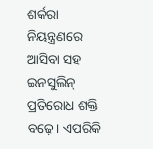ଶର୍କରା ନିୟନ୍ତ୍ରଣରେ ଆସିବା ସହ ଇନସୁଲିନ୍ ପ୍ରତିରୋଧ ଶକ୍ତି ବଢ଼େ। ଏପରିକି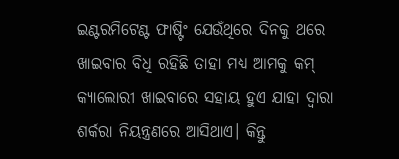ଇଣ୍ଟରମିଟେଣ୍ଟ ଫାଷ୍ଟିଂ ଯେଉଁଥିରେ ଦିନକୁ ଥରେ ଖାଇବାର ବିଧି ରହିଛି ତାହା ମଧ୍ୟ ଆମକୁ କମ୍ କ୍ୟାଲୋରୀ ଖାଇବାରେ ସହାୟ ହୁଏ ଯାହା ଦ୍ୱାରା ଶର୍କରା ନିୟନ୍ତ୍ରଣରେ ଆସିଥାଏ। କିନ୍ତୁ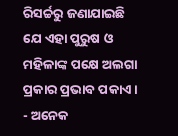ରିସର୍ଚ୍ଚରୁ ଜଣାଯାଇଛି ଯେ ଏହା ପୁରୁଷ ଓ ମହିଳାଙ୍କ ପକ୍ଷେ ଅଲଗା ପ୍ରକାର ପ୍ରଭାବ ପକାଏ।
- ଅନେକ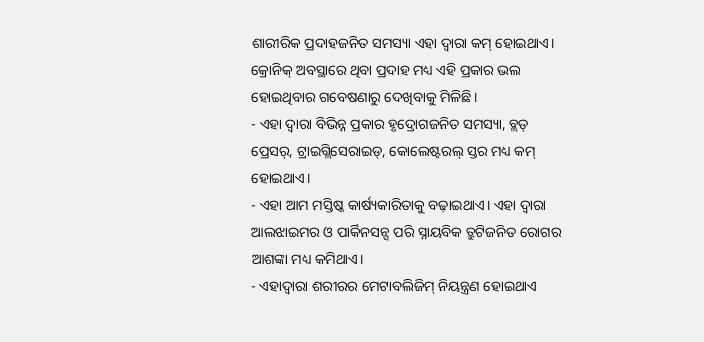ଶାରୀରିକ ପ୍ରଦାହଜନିତ ସମସ୍ୟା ଏହା ଦ୍ୱାରା କମ୍ ହୋଇଥାଏ। କ୍ରୋନିକ୍ ଅବସ୍ଥାରେ ଥିବା ପ୍ରଦାହ ମଧ୍ୟ ଏହି ପ୍ରକାର ଭଲ ହୋଇଥିବାର ଗବେଷଣାରୁ ଦେଖିବାକୁ ମିଳିଛି।
- ଏହା ଦ୍ୱାରା ବିଭିନ୍ନ ପ୍ରକାର ହୃଦ୍ରୋଗଜନିତ ସମସ୍ୟା, ବ୍ଲଡ୍ ପ୍ରେସର୍, ଟ୍ରାଇଗ୍ଲିସେରାଇଡ୍, କୋଲେଷ୍ଟରଲ୍ ସ୍ତର ମଧ୍ୟ କମ୍ ହୋଇଥାଏ।
- ଏହା ଆମ ମସ୍ତିଷ୍କ କାର୍ଷ୍ୟକାରିତାକୁ ବଢ଼ାଇଥାଏ। ଏହା ଦ୍ୱାରା ଆଲଝାଇମର ଓ ପାର୍କିନସନ୍ସ ପରି ସ୍ନାୟବିକ ତ୍ରୁଟିଜନିତ ରୋଗର ଆଶଙ୍କା ମଧ୍ୟ କମିଥାଏ।
- ଏହାଦ୍ୱାରା ଶରୀରର ମେଟାବଲିଜିମ୍ ନିୟନ୍ତ୍ରଣ ହୋଇଥାଏ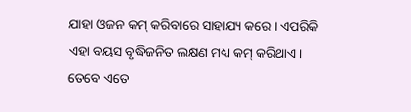ଯାହା ଓଜନ କମ୍ କରିବାରେ ସାହାଯ୍ୟ କରେ। ଏପରିକି ଏହା ବୟସ ବୃଦ୍ଧିଜନିତ ଲକ୍ଷଣ ମଧ୍ୟ କମ୍ କରିଥାଏ।
ତେବେ ଏତେ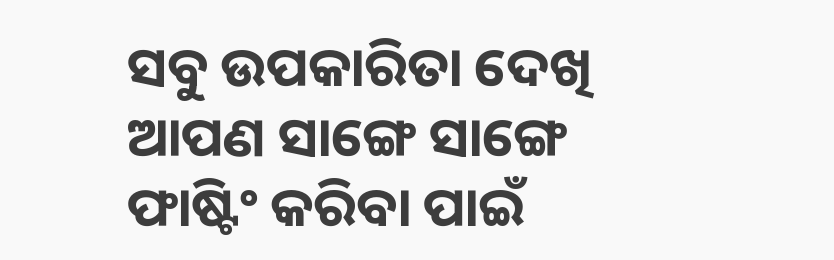ସବୁ ଉପକାରିତା ଦେଖି ଆପଣ ସାଙ୍ଗେ ସାଙ୍ଗେ ଫାଷ୍ଟିଂ କରିବା ପାଇଁ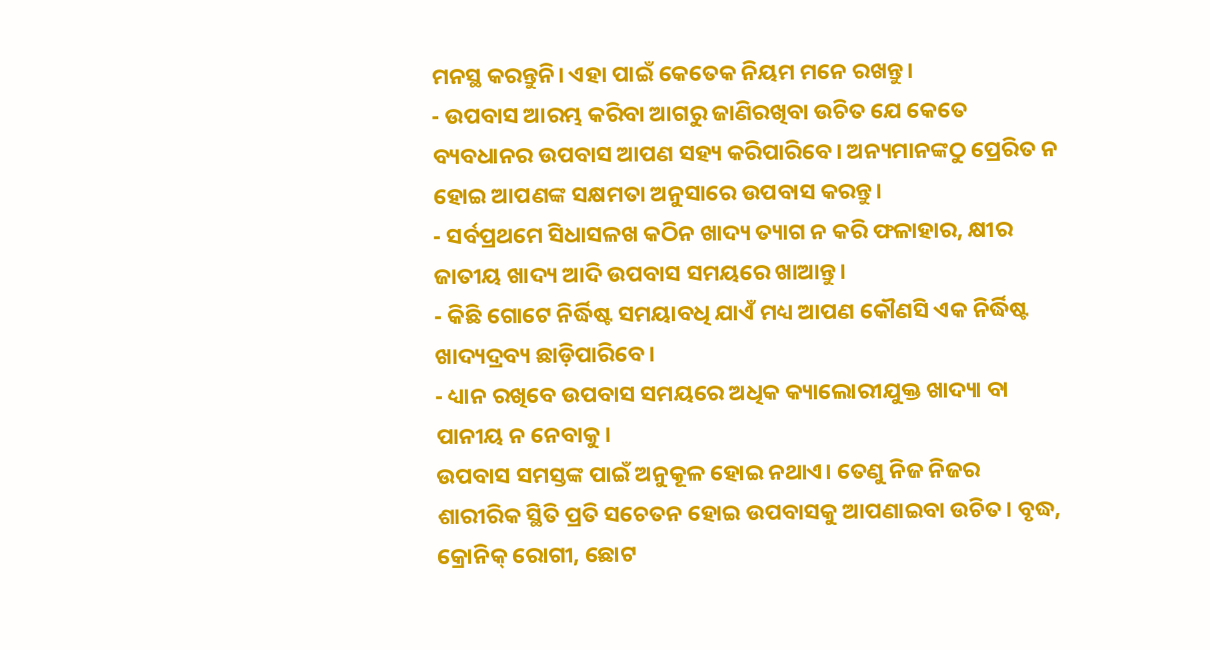ମନସ୍ଥ କରନ୍ତୁନି। ଏହା ପାଇଁ କେତେକ ନିୟମ ମନେ ରଖନ୍ତୁ।
- ଉପବାସ ଆରମ୍ଭ କରିବା ଆଗରୁ ଜାଣିରଖିବା ଉଚିତ ଯେ କେତେ ବ୍ୟବଧାନର ଉପବାସ ଆପଣ ସହ୍ୟ କରିପାରିବେ। ଅନ୍ୟମାନଙ୍କଠୁ ପ୍ରେରିତ ନ ହୋଇ ଆପଣଙ୍କ ସକ୍ଷମତା ଅନୁସାରେ ଉପବାସ କରନ୍ତୁ।
- ସର୍ବପ୍ରଥମେ ସିଧାସଳଖ କଠିନ ଖାଦ୍ୟ ତ୍ୟାଗ ନ କରି ଫଳାହାର, କ୍ଷୀର ଜାତୀୟ ଖାଦ୍ୟ ଆଦି ଉପବାସ ସମୟରେ ଖାଆନ୍ତୁ।
- କିଛି ଗୋଟେ ନିର୍ଦ୍ଧିଷ୍ଟ ସମୟାବଧି ଯାଏଁ ମଧ୍ୟ ଆପଣ କୌଣସି ଏକ ନିର୍ଦ୍ଧିଷ୍ଟ ଖାଦ୍ୟଦ୍ରବ୍ୟ ଛାଡ଼ିପାରିବେ।
- ଧ୍ୟାନ ରଖିବେ ଉପବାସ ସମୟରେ ଅଧିକ କ୍ୟାଲୋରୀଯୁକ୍ତ ଖାଦ୍ୟା ବା ପାନୀୟ ନ ନେବାକୁ।
ଉପବାସ ସମସ୍ତଙ୍କ ପାଇଁ ଅନୁକୂଳ ହୋଇ ନଥାଏ। ତେଣୁ ନିଜ ନିଜର ଶାରୀରିକ ସ୍ଥିତି ପ୍ରତି ସଚେତନ ହୋଇ ଉପବାସକୁ ଆପଣାଇବା ଉଚିତ। ବୃଦ୍ଧ, କ୍ରୋନିକ୍ ରୋଗୀ, ଛୋଟ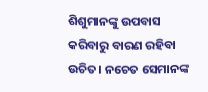ଶିଶୁମାନଙ୍କୁ ଉପବାସ କରିବାରୁ ବାରଣ ରହିବା ଉଚିତ। ନଚେତ ସେମାନଙ୍କ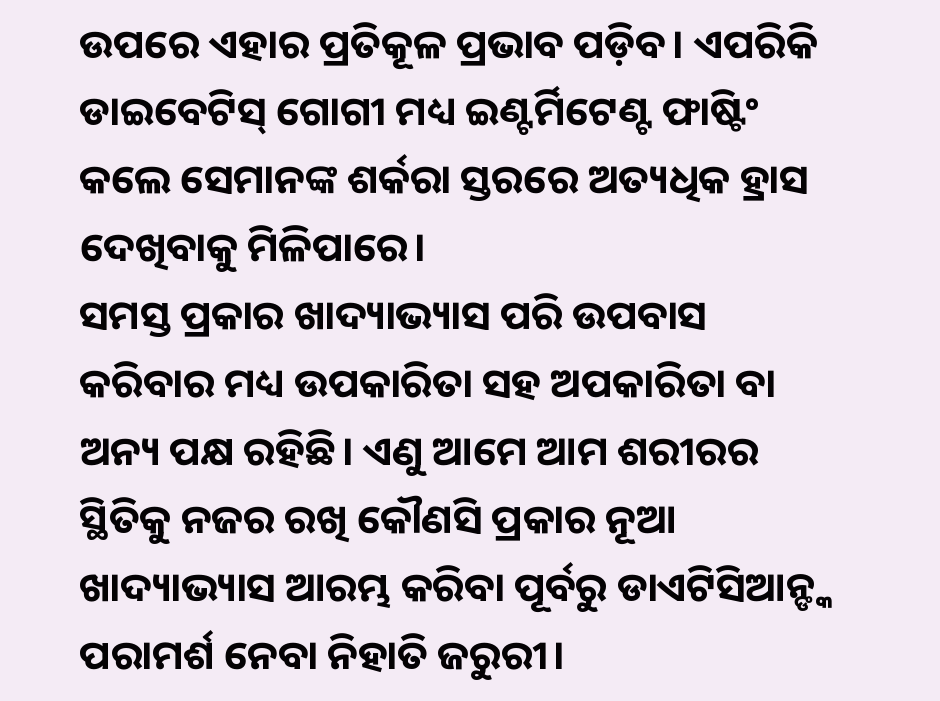ଉପରେ ଏହାର ପ୍ରତିକୂଳ ପ୍ରଭାବ ପଡ଼ିବ। ଏପରିକି ଡାଇବେଟିସ୍ ଗୋଗୀ ମଧ୍ୟ ଇଣ୍ଟର୍ମିଟେଣ୍ଟ ଫାଷ୍ଟିଂ କଲେ ସେମାନଙ୍କ ଶର୍କରା ସ୍ତରରେ ଅତ୍ୟଧିକ ହ୍ରାସ ଦେଖିବାକୁ ମିଳିପାରେ।
ସମସ୍ତ ପ୍ରକାର ଖାଦ୍ୟାଭ୍ୟାସ ପରି ଉପବାସ କରିବାର ମଧ୍ୟ ଉପକାରିତା ସହ ଅପକାରିତା ବା ଅନ୍ୟ ପକ୍ଷ ରହିଛି। ଏଣୁ ଆମେ ଆମ ଶରୀରର ସ୍ଥିତିକୁ ନଜର ରଖି କୌଣସି ପ୍ରକାର ନୂଆ ଖାଦ୍ୟାଭ୍ୟାସ ଆରମ୍ଭ କରିବା ପୂର୍ବରୁ ଡାଏଟିସିଆନ୍ଙ୍କ ପରାମର୍ଶ ନେବା ନିହାତି ଜରୁରୀ।